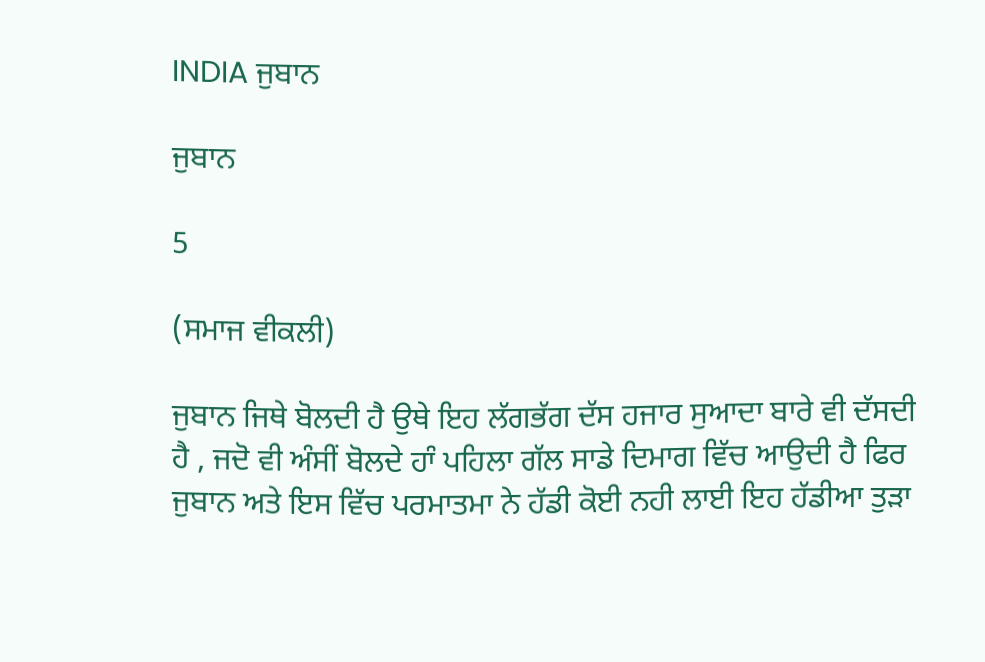INDIA ਜੁਬਾਨ

ਜੁਬਾਨ

5

(ਸਮਾਜ ਵੀਕਲੀ)

ਜੁਬਾਨ ਜਿਥੇ ਬੋਲਦੀ ਹੈ ਉਥੇ ਇਹ ਲੱਗਭੱਗ ਦੱਸ ਹਜਾਰ ਸੁਆਦਾ ਬਾਰੇ ਵੀ ਦੱਸਦੀ ਹੈ , ਜਦੋ ਵੀ ਅੰਸੀਂ ਬੋਲਦੇ ਹਾੰ ਪਹਿਲਾ ਗੱਲ ਸਾਡੇ ਦਿਮਾਗ ਵਿੱਚ ਆਉਦੀ ਹੈ ਫਿਰ ਜੁਬਾਨ ਅਤੇ ਇਸ ਵਿੱਚ ਪਰਮਾਤਮਾ ਨੇ ਹੱਡੀ ਕੋਈ ਨਹੀ ਲਾਈ ਇਹ ਹੱਡੀਆ ਤੁੜਾ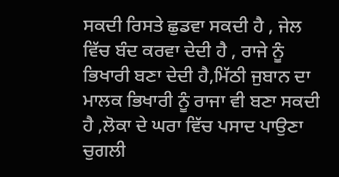ਸਕਦੀ ਰਿਸਤੇ ਛੁਡਵਾ ਸਕਦੀ ਹੈ , ਜੇਲ ਵਿੱਚ ਬੰਦ ਕਰਵਾ ਦੇਦੀ ਹੈ , ਰਾਜੇ ਨੂੰ ਭਿਖਾਰੀ ਬਣਾ ਦੇਦੀ ਹੈ,ਮਿੱਠੀ ਜੁਬਾਨ ਦਾ ਮਾਲਕ ਭਿਖਾਰੀ ਨੂੰ ਰਾਜਾ ਵੀ ਬਣਾ ਸਕਦੀ ਹੈ ,ਲੋਕਾ ਦੇ ਘਰਾ ਵਿੱਚ ਪਸਾਦ ਪਾਉਣਾ ਚੁਗਲੀ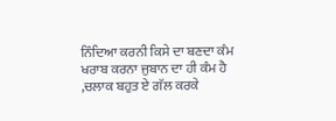ਨਿੰਦਿਆ ਕਰਨੀ ਕਿਸੇ ਦਾ ਬਣਦਾ ਕੰਮ ਖਰਾਬ ਕਰਨਾ ਜੁਬਾਨ ਦਾ ਹੀ ਕੰਮ ਹੈ ,ਚਲਾਕ ਬਹੁਤ ਏ ਗੱਲ ਕਰਕੇ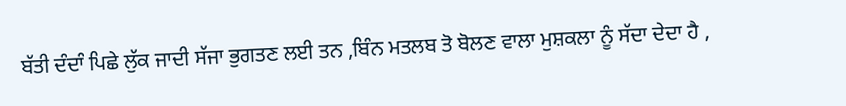ਬੱਤੀ ਦੰਦਾੰ ਪਿਛੇ ਲੁੱਕ ਜਾਦੀ ਸੱਜਾ ਭੁਗਤਣ ਲਈ ਤਨ ,ਬਿੰਨ ਮਤਲਬ ਤੋ ਬੋਲਣ ਵਾਲਾ ਮੁਸ਼ਕਲਾ ਨੂੰ ਸੱਦਾ ਦੇਦਾ ਹੈ ,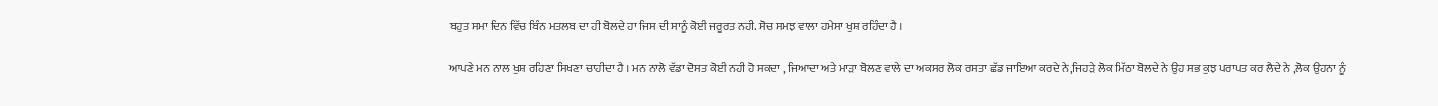ਬਹੁਤ ਸਮਾ ਦਿਨ ਵਿੱਚ ਬਿੰਨ ਮਤਲਬ ਦਾ ਹੀ ਬੋਲਦੇ ਹਾ ਜਿਸ ਦੀ ਸਾਨੂੰ ਕੋਈ ਜਰੂਰਤ ਨਹੀ. ਸੋਚ ਸਮਝ ਵਾਲਾ ਹਮੇਸਾ ਖੁਸ਼ ਰਹਿੰਦਾ ਹੈ ।

ਆਪਣੇ ਮਨ ਨਾਲ ਖੁਸ਼ ਰਹਿਣਾ ਸਿਖਣਾ ਚਾਹੀਦਾ ਹੈ । ਮਨ ਨਾਲੋ ਵੱਡਾ ਦੋਸਤ ਕੋਈ ਨਹੀ ਹੋ ਸਕਦਾ , ਜਿਆਦਾ ਅਤੇ ਮਾੜਾ ਬੋਲਣ ਵਾਲੇ ਦਾ ਅਕਸਰ ਲੋਕ ਰਸਤਾ ਛੱਡ ਜਾਇਆ ਕਰਦੇ ਨੇ,ਜਿਹੜੇ ਲੋਕ ਮਿੱਠਾ ਬੋਲਦੇ ਨੇ ਉਹ ਸਭ ਕੁਝ ਪਰਾਪਤ ਕਰ ਲੈਦੇ ਨੇ ,ਲੋਕ ਉਹਨਾ ਨੂੰ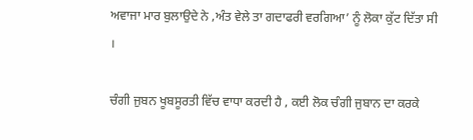ਅਵਾਜਾ ਮਾਰ ਬੁਲਾਉਦੇ ਨੇ ,ਅੰਤ ਵੇਲੇ ਤਾ ਗਦਾਫਰੀ ਵਰਗਿਆ’ ਨੂੰ ਲੋਕਾ ਕੁੱਟ ਦਿੱਤਾ ਸੀ ।

ਚੰਗੀ ਜੁਬਨ ਖੂਬਸੂਰਤੀ ਵਿੱਚ ਵਾਧਾ ਕਰਦੀ ਹੈ , ਕਈ ਲੋਕ ਚੰਗੀ ਜੁਬਾਨ ਦਾ ਕਰਕੇ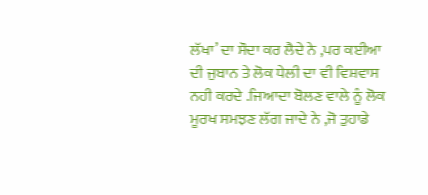ਲੱਖਾ’ ਦਾ ਸੌਦਾ ਕਰ ਲੈਦੇ ਨੇ ,ਪਰ ਕਈਆ ਦੀ ਜੁਬਾਨ ਤੇ ਲੋਕ ਧੇਲੀ ਦਾ ਵੀ ਵਿਸ਼ਵਾਸ ਨਹੀ ਕਰਦੇ .ਜਿਆਦਾ ਬੋਲਣ ਵਾਲੇ ਨੂੰ ਲੋਕ ਮੂਰਖ ਸਮਝਣ ਲੱਗ ਜਾਦੇ ਨੇ ,ਜੋ ਤੁਹਾਡੇ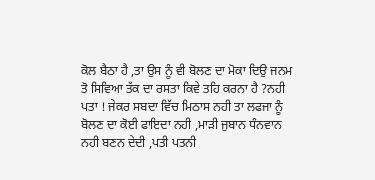ਕੋਲ ਬੈਠਾ ਹੈ ,ਤਾ ਉਸ ਨੂੰ ਵੀ ਬੋਲਣ ਦਾ ਮੋਕਾ ਦਿਉ ਜਨਮ ਤੋ ਸਿਵਿਆ ਤੱਕ ਦਾ ਰਸਤਾ ਕਿਵੇ ਤਹਿ ਕਰਨਾ ਹੈ ?ਨਹੀ ਪਤਾ ! ਜੇਕਰ ਸਬਦਾ ਵਿੱਚ ਮਿਠਾਸ ਨਹੀ ਤਾ ਲਫਜਾ ਨੂੰ ਬੋਲਣ ਦਾ ਕੋਈ ਫਾਇਦਾ ਨਹੀ ,ਮਾੜੀ ਜੁਬਾਨ ਧੰਨਵਾਨ ਨਹੀ ਬਣਨ ਦੇਦੀ ,ਪਤੀ ਪਤਨੀ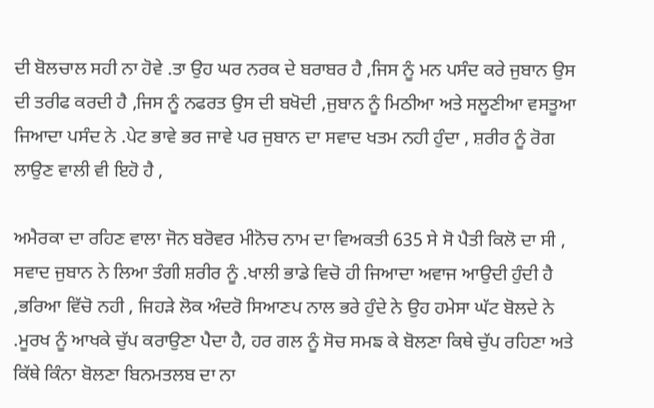ਦੀ ਬੋਲਚਾਲ ਸਹੀ ਨਾ ਹੋਵੇ .ਤਾ ਉਹ ਘਰ ਨਰਕ ਦੇ ਬਰਾਬਰ ਹੈ ,ਜਿਸ ਨੂੰ ਮਨ ਪਸੰਦ ਕਰੇ ਜੁਬਾਨ ਉਸ ਦੀ ਤਰੀਫ ਕਰਦੀ ਹੈ ,ਜਿਸ ਨੂੰ ਨਫਰਤ ਉਸ ਦੀ ਬਖੋਦੀ ,ਜੁਬਾਨ ਨੂੰ ਮਿਠੀਆ ਅਤੇ ਸਲੂਣੀਆ ਵਸਤੂਆ ਜਿਆਦਾ ਪਸੰਦ ਨੇ .ਪੇਟ ਭਾਵੇ ਭਰ ਜਾਵੇ ਪਰ ਜੁਬਾਨ ਦਾ ਸਵਾਦ ਖਤਮ ਨਹੀ ਹੁੰਦਾ , ਸ਼ਰੀਰ ਨੂੰ ਰੋਗ ਲਾਉਣ ਵਾਲੀ ਵੀ ਇਹੋ ਹੈ ,

ਅਮੈਰਕਾ ਦਾ ਰਹਿਣ ਵਾਲਾ ਜੋਨ ਬਰੋਵਰ ਮੀਨੋਚ ਨਾਮ ਦਾ ਵਿਅਕਤੀ 635 ਸੇ ਸੋ ਪੈਤੀ ਕਿਲੋ ਦਾ ਸੀ , ਸਵਾਦ ਜੁਬਾਨ ਨੇ ਲਿਆ ਤੰਗੀ ਸ਼ਰੀਰ ਨੂੰ .ਖਾਲੀ ਭਾਡੇ ਵਿਚੋ ਹੀ ਜਿਆਦਾ ਅਵਾਜ ਆਉਦੀ ਹੁੰਦੀ ਹੈ ,ਭਰਿਆ ਵਿੱਚੋ ਨਹੀ , ਜਿਹੜੇ ਲੋਕ ਅੰਦਰੋ ਸਿਆਣਪ ਨਾਲ ਭਰੇ ਹੁੰਦੇ ਨੇ ਉਹ ਹਮੇਸਾ ਘੱਟ ਬੋਲਦੇ ਨੇ .ਮੂਰਖ ਨੂੰ ਆਖਕੇ ਚੁੱਪ ਕਰਾਉਣਾ ਪੈਦਾ ਹੈ, ਹਰ ਗਲ ਨੂੰ ਸੋਚ ਸਮਙ ਕੇ ਬੋਲਣਾ ਕਿਥੇ ਚੁੱਪ ਰਹਿਣਾ ਅਤੇ ਕਿੱਥੇ ਕਿੰਨਾ ਬੋਲਣਾ ਬਿਨਮਤਲਬ ਦਾ ਨਾ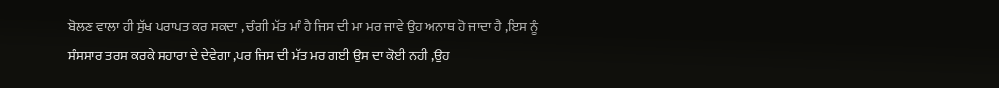ਬੋਲਣ ਵਾਲਾ ਹੀ ਸੁੱਖ ਪਰਾਪਤ ਕਰ ਸਕਦਾ , ਚੰਗੀ ਮੱਤ ਮਾੰ ਹੈ ਜਿਸ ਦੀ ਮਾ ਮਰ ਜਾਵੇ ਉਹ ਅਨਾਥ ਹੋ ਜਾਦਾ ਹੈ ,ਇਸ ਨੂੰ ਸੰਸਸਾਰ ਤਰਸ ਕਰਕੇ ਸਹਾਰਾ ਦੇ ਦੇਵੇਗਾ ,ਪਰ ਜਿਸ ਦੀ ਮੱਤ ਮਰ ਗਈ ਉਸ ਦਾ ਕੋਈ ਨਹੀ ,ਉਹ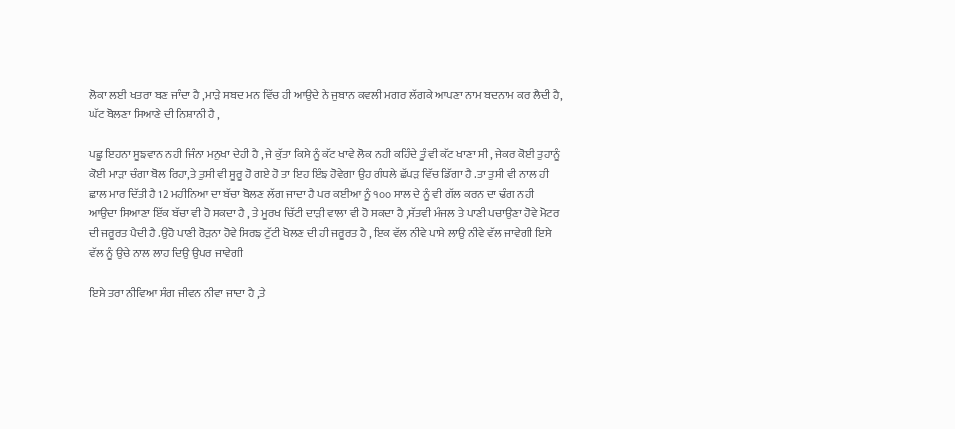ਲੋਕਾ ਲਈ ਖਤਰਾ ਬਣ ਜਾੰਦਾ ਹੈ ,ਮਾੜੇ ਸਬਦ ਮਨ ਵਿੱਚ ਹੀ ਆਉਦੇ ਨੇ ਜੁਬਾਨ ਕਵਲੀ ਮਗਰ ਲੱਗਕੇ ਆਪਣਾ ਨਾਮ ਬਦਨਾਮ ਕਰ ਲੈਦੀ ਹੈ, ਘੱਟ ਬੋਲਣਾ ਸਿਆਣੇ ਦੀ ਨਿਸ਼ਾਨੀ ਹੈ ,

ਪਛੂ ਇਹਨਾ ਸੂਙਵਾਨ ਨਹੀ ਜਿੰਨਾ ਮਨੁਖਾ ਦੇਹੀ ਹੈ , ਜੇ ਕੁੱਤਾ ਕਿਸੇ ਨੂੰ ਕੱਟ ਖਾਵੇ ਲੋਕ ਨਹੀ ਕਹਿੰਦੇ ਤੂੰ ਵੀ ਕੱਟ ਖਾਣਾ ਸੀ , ਜੇਕਰ ਕੋਈ ਤੁਹਾਨੂੰ ਕੋਈ ਮਾੜਾ ਚੰਗਾ ਬੋਲ ਰਿਹਾ,ਤੇ ਤੁਸੀ ਵੀ ਸੂਰੂ ਹੋ ਗਏ ਹੋ ਤਾ ਇਹ ਇੰਙ ਹੋਵੇਗਾ ਉਹ ਗੰਧਲੇ ਛੱਪੜ ਵਿੱਚ ਡਿੱਗਾ ਹੈ .ਤਾ ਤੁਸੀ ਵੀ ਨਾਲ ਹੀ ਛਾਲ ਮਾਰ ਦਿੱਤੀ ਹੈ 12 ਮਹੀਨਿਆ ਦਾ ਬੱਚਾ ਬੋਲਣ ਲੱਗ ਜਾਦਾ ਹੈ ਪਰ ਕਈਆ ਨੂੰ ੧੦੦ ਸਾਲ ਦੇ ਨੂੰ ਵੀ ਗੱਲ ਕਰਨ ਦਾ ਢੰਗ ਨਹੀ ਆਉਦਾ ਸਿਆਣਾ ਇੱਕ ਬੱਚਾ ਵੀ ਹੋ ਸਕਦਾ ਹੈ , ਤੇ ਮੂਰਖ ਚਿੱਟੀ ਦਾੜੀ ਵਾਲਾ ਵੀ ਹੋ ਸਕਦਾ ਹੈ ,ਸੱਤਵੀ ਮੰਜਲ ਤੇ ਪਾਣੀ ਪਚਾਉਣਾ ਹੋਵੇ ਮੋਟਰ ਦੀ ਜਰੂਰਤ ਪੈਦੀ ਹੈ .ਉਹੋ ਪਾਣੀ ਰੋੜਨਾ ਹੋਵੇ ਸਿਰਙ ਟੁੱਟੀ ਖੋਲਣ ਦੀ ਹੀ ਜਰੂਰਤ ਹੈ , ਇਕ ਵੱਲ ਨੀਵੇ ਪਾਸੇ ਲਾਉ ਨੀਵੇ ਵੱਲ ਜਾਵੇਗੀ ਇਸੇ ਵੱਲ ਨੂੰ ਉਚੇ ਨਾਲ ਲਾਹ ਦਿਉ ਉਪਰ ਜਾਵੇਗੀ

ਇਸੇ ਤਰਾ ਨੀਵਿਆ ਸੰਗ ਜੀਵਨ ਨੀਵਾ ਜਾਦਾ ਹੈ ,ਤੇ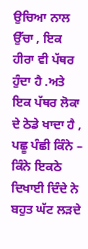ਉਚਿਆ ਨਾਲ ਉੱਚਾ , ਇਕ ਹੀਰਾ ਵੀ ਪੱਥਰ ਹੁੰਦਾ ਹੈ .ਅਤੇ ਇਕ ਪੱਥਰ ਲੋਕਾ ਦੇ ਠੇਡੇ ਖਾਦਾ ਹੈ , ਪਛੂ ਪੰਛੀ ਕਿੰਨੇ – ਕਿੰਨੇ ਇਕਠੇ ਦਿਖਾਈ ਦਿੰਦੇ ਨੇ ਬਹੁਤ ਘੱਟ ਲੜਦੇ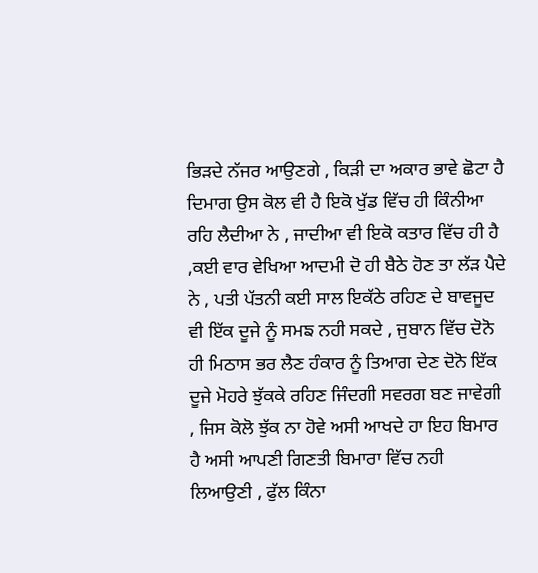ਭਿੜਦੇ ਨੱਜਰ ਆਉਣਗੇ , ਕਿੜੀ ਦਾ ਅਕਾਰ ਭਾਵੇ ਛੋਟਾ ਹੈ ਦਿਮਾਗ ਉਸ ਕੋਲ ਵੀ ਹੈ ਇਕੋ ਖੁੱਡ ਵਿੱਚ ਹੀ ਕਿੰਨੀਆ ਰਹਿ ਲੈਦੀਆ ਨੇ , ਜਾਦੀਆ ਵੀ ਇਕੋ ਕਤਾਰ ਵਿੱਚ ਹੀ ਹੈ ,ਕਈ ਵਾਰ ਵੇਖਿਆ ਆਦਮੀ ਦੋ ਹੀ ਬੈਠੇ ਹੋਣ ਤਾ ਲੱੜ ਪੈਦੇ ਨੇ , ਪਤੀ ਪੱਤਨੀ ਕਈ ਸਾਲ ਇਕੱਠੇ ਰਹਿਣ ਦੇ ਬਾਵਜੂਦ ਵੀ ਇੱਕ ਦੂਜੇ ਨੂੰ ਸਮਙ ਨਹੀ ਸਕਦੇ , ਜੁਬਾਨ ਵਿੱਚ ਦੋਨੋ ਹੀ ਮਿਠਾਸ ਭਰ ਲੈਣ ਹੰਕਾਰ ਨੂੰ ਤਿਆਗ ਦੇਣ ਦੋਨੋ ਇੱਕ ਦੂਜੇ ਮੋਹਰੇ ਝੁੱਕਕੇ ਰਹਿਣ ਜਿੰਦਗੀ ਸਵਰਗ ਬਣ ਜਾਵੇਗੀ , ਜਿਸ ਕੋਲੋ ਝੁੱਕ ਨਾ ਹੋਵੇ ਅਸੀ ਆਖਦੇ ਹਾ ਇਹ ਬਿਮਾਰ ਹੈ ਅਸੀ ਆਪਣੀ ਗਿਣਤੀ ਬਿਮਾਰਾ ਵਿੱਚ ਨਹੀ ਲਿਆਉਣੀ , ਫੁੱਲ ਕਿੰਨਾ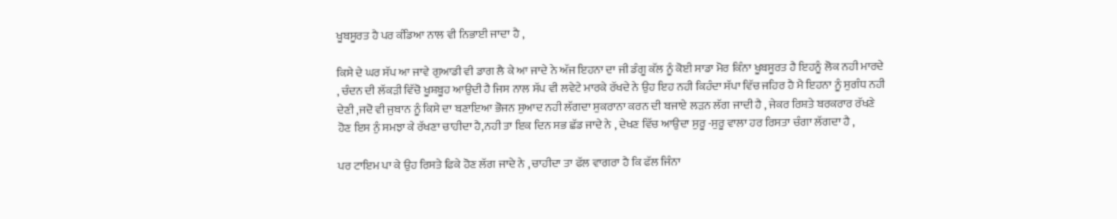ਖੂਬਸੂਰਤ ਹੈ ਪਰ ਕੰਡਿਆ ਨਾਲ ਵੀ ਨਿਭਾਈ ਜਾਦਾ ਹੈ ,

ਕਿਸੇ ਦੇ ਘਰ ਸੱਪ ਆ ਜਾਵੇ ਗੁਆਡੀ ਵੀ ਡਾਗ ਲੈ ਕੇ ਆ ਜਾਦੇ ਨੇ ਅੱਜ ਇਹਨਾ ਦਾ ਜੀ ਡੰਗੂ ਕੱਲ ਨੂੰ ਕੋਈ ਸਾਡਾ ਮੋਰ ਕਿੰਨਾ ਖੂਬਸੂਰਤ ਹੈ ਇਹਨੂੰ ਲੋਕ ਨਹੀ ਮਾਰਦੇ , ਚੰਦਨ ਦੀ ਲੱਕੜੀ ਵਿੱਚੋ ਖੂਸ਼ਬੂਹ ਆਉਦੀ ਹੈ ਜਿਸ ਨਾਲ ਸੱਪ ਵੀ ਲਵੇਟੇ ਮਾਰਕੇ ਰੱਖਦੇ ਨੇ ਉਹ ਇਹ ਨਹੀ ਕਿਹੰਦਾ ਸੱਪਾ ਵਿੱਚ ਜਹਿਰ ਹੈ ਮੈ ਇਹਨਾ ਨੂੰ ਸੁਗੰਧ ਨਹੀ ਦੇਣੀ ,ਜਦੋ ਵੀ ਜੁਬਾਨ ਨੂੰ ਕਿਸੇ ਦਾ ਬਣਾਇਆ ਭੋਜਨ ਸੁਆਦ ਨਹੀ ਲੱਗਦਾ ਸੁਕਰਾਨਾ ਕਰਨ ਦੀ ਬਜਾਏ ਲੜਨ ਲੱਗ ਜਾਦੀ ਹੈ , ਜੇਕਰ ਰਿਸ਼ਤੇ ਬਰਕਰਾਰ ਰੱਖਣੇ ਹੋਣ ਇਸ ਨੁੰ ਸਮਝਾ ਕੇ ਰੱਖਣਾ ਚਾਹੀਦਾ ਹੈ,ਨਹੀ ਤਾ ਇਕ ਦਿਨ ਸਭ ਛੱਡ ਜਾਦੇ ਨੇ , ਦੇਖਣ ਵਿੱਚ ਆਉਦਾ ਸੁਰੂ -ਸੁਰੂ ਵਾਲਾ ਹਰ ਰਿਸਤਾ ਚੰਗਾ ਲੱਗਦਾ ਹੈ ,

ਪਰ ਟਾਇਮ ਪਾ ਕੇ ਉਹ ਰਿਸਤੇ ਫਿਕੇ ਹੋਣ ਲੱਗ ਜਾਦੇ ਨੇ , ਚਾਹੀਦਾ ਤਾ ਫੱਲ ਵਾਗਰਾ ਹੈ ਕਿ ਫੱਲ ਜਿੰਨਾ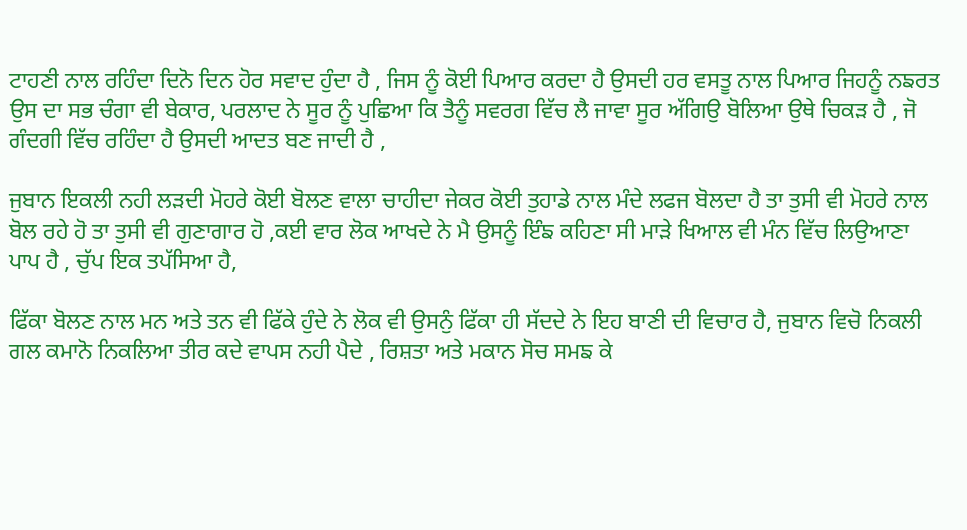ਟਾਹਣੀ ਨਾਲ ਰਹਿੰਦਾ ਦਿਨੋ ਦਿਨ ਹੋਰ ਸਵਾਦ ਹੁੰਦਾ ਹੈ , ਜਿਸ ਨੂੰ ਕੋਈ ਪਿਆਰ ਕਰਦਾ ਹੈ ਉਸਦੀ ਹਰ ਵਸਤੂ ਨਾਲ ਪਿਆਰ ਜਿਹਨੂੰ ਨਙਰਤ ਉਸ ਦਾ ਸਭ ਚੰਗਾ ਵੀ ਬੇਕਾਰ, ਪਰਲਾਦ ਨੇ ਸੂਰ ਨੂੰ ਪੁਛਿਆ ਕਿ ਤੈਨੂੰ ਸਵਰਗ ਵਿੱਚ ਲੈ ਜਾਵਾ ਸੂਰ ਅੱਗਿਉ ਬੋਲਿਆ ਉਥੇ ਚਿਕੜ ਹੈ , ਜੋ ਗੰਦਗੀ ਵਿੱਚ ਰਹਿੰਦਾ ਹੈ ਉਸਦੀ ਆਦਤ ਬਣ ਜਾਦੀ ਹੈ ,

ਜੁਬਾਨ ਇਕਲੀ ਨਹੀ ਲੜਦੀ ਮੋਹਰੇ ਕੋਈ ਬੋਲਣ ਵਾਲਾ ਚਾਹੀਦਾ ਜੇਕਰ ਕੋਈ ਤੁਹਾਡੇ ਨਾਲ ਮੰਦੇ ਲਫਜ ਬੋਲਦਾ ਹੈ ਤਾ ਤੁਸੀ ਵੀ ਮੋਹਰੇ ਨਾਲ ਬੋਲ ਰਹੇ ਹੋ ਤਾ ਤੁਸੀ ਵੀ ਗੁਣਾਗਾਰ ਹੋ ,ਕਈ ਵਾਰ ਲੋਕ ਆਖਦੇ ਨੇ ਮੈ ਉਸਨੂੰ ਇੰਙ ਕਹਿਣਾ ਸੀ ਮਾੜੇ ਖਿਆਲ ਵੀ ਮੰਨ ਵਿੱਚ ਲਿਉਆਣਾ ਪਾਪ ਹੈ , ਚੁੱਪ ਇਕ ਤਪੱਸਿਆ ਹੈ,

ਫਿੱਕਾ ਬੋਲਣ ਨਾਲ ਮਨ ਅਤੇ ਤਨ ਵੀ ਫਿੱਕੇ ਹੁੰਦੇ ਨੇ ਲੋਕ ਵੀ ਉਸਨੁੰ ਫਿੱਕਾ ਹੀ ਸੱਦਦੇ ਨੇ ਇਹ ਬਾਣੀ ਦੀ ਵਿਚਾਰ ਹੈ, ਜੁਬਾਨ ਵਿਚੋ ਨਿਕਲੀ ਗਲ ਕਮਾਨੋ ਨਿਕਲਿਆ ਤੀਰ ਕਦੇ ਵਾਪਸ ਨਹੀ ਪੈਦੇ , ਰਿਸ਼ਤਾ ਅਤੇ ਮਕਾਨ ਸੋਚ ਸਮਙ ਕੇ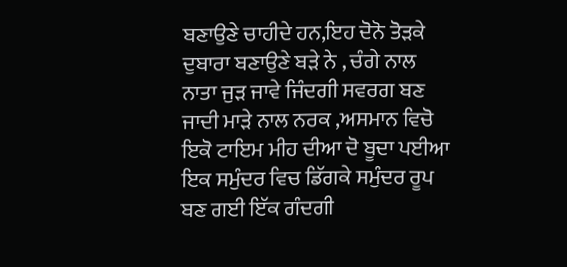ਬਣਾਉਣੇ ਚਾਹੀਦੇ ਹਨ,ਇਹ ਦੋਨੋ ਤੋੜਕੇ ਦੁਬਾਰਾ ਬਣਾਉਣੇ ਬੜੇ ਨੇ , ਚੰਗੇ ਨਾਲ ਨਾਤਾ ਜੁੜ ਜਾਵੇ ਜਿੰਦਗੀ ਸਵਰਗ ਬਣ ਜਾਦੀ ਮਾੜੇ ਨਾਲ ਨਰਕ ,ਅਸਮਾਨ ਵਿਚੋ ਇਕੋ ਟਾਇਮ ਮੀਹ ਦੀਆ ਦੋ ਬੂਦਾ ਪਈਆ ਇਕ ਸਮੁੰਦਰ ਵਿਚ ਡਿੱਗਕੇ ਸਮੁੰਦਰ ਰੂਪ ਬਣ ਗਈ ਇੱਕ ਗੰਦਗੀ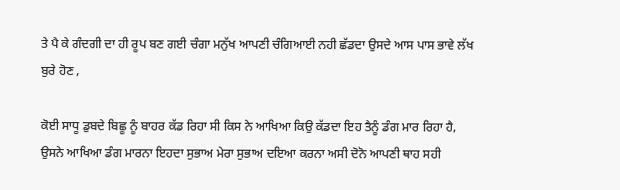ਤੇ ਪੈ ਕੇ ਗੰਦਗੀ ਦਾ ਹੀ ਰੂਪ ਬਣ ਗਈ ਚੰਗਾ ਮਨੁੱਖ ਆਪਣੀ ਚੰਗਿਆਈ ਨਹੀ ਛੱਡਦਾ ਉਸਦੇ ਆਸ ਪਾਸ ਭਾਵੇ ਲੱਖ ਬੁਰੇ ਹੋਣ ,

ਕੋਈ ਸਾਧੂ ਡੁਬਦੇ ਬਿਛੂ ਨੂੰ ਬਾਹਰ ਕੱਡ ਰਿਹਾ ਸੀ ਕਿਸ ਨੇ ਆਖਿਆ ਕਿਉ ਕੱਡਦਾ ਇਹ ਤੈਨੂੰ ਡੰਗ ਮਾਰ ਰਿਹਾ ਹੈ, ਉਸਨੇ ਆਖਿਆ ਡੰਗ ਮਾਰਨਾ ਇਹਦਾ ਸੁਭਾਅ ਮੇਰਾ ਸੁਭਾਅ ਦਇਆ ਕਰਨਾ ਅਸੀ ਦੋਨੋ ਆਪਣੀ ਥਾਹ ਸਹੀ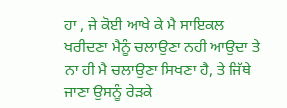ਹਾ , ਜੇ ਕੋਈ ਆਖੇ ਕੇ ਮੈ ਸਾਇਕਲ ਖਰੀਦਣਾ ਮੈਨੂੰ ਚਲਾਉਣਾ ਨਹੀ ਆਉਦਾ ਤੇ ਨਾ ਹੀ ਮੈ ਚਲਾਉਣਾ ਸਿਖਣਾ ਹੈ, ਤੇ ਜਿੱਥੇ ਜਾਣਾ ਉਸਨੂੰ ਰੇੜਕੇ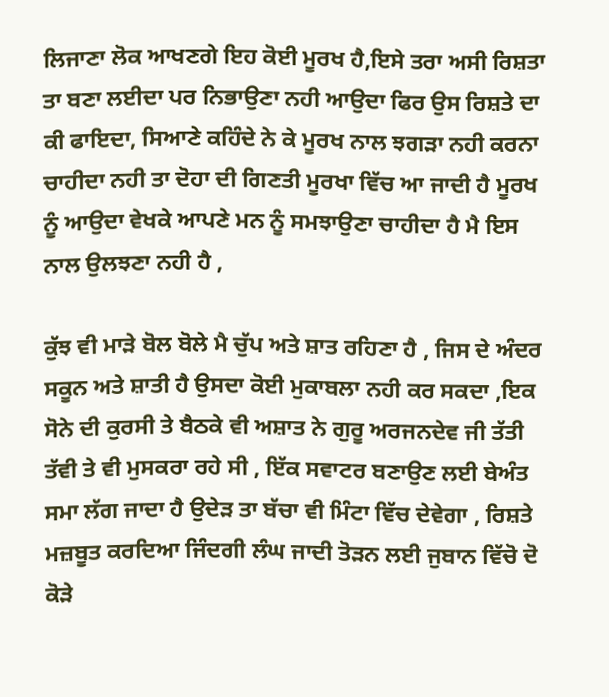ਲਿਜਾਣਾ ਲੋਕ ਆਖਣਗੇ ਇਹ ਕੋਈ ਮੂਰਖ ਹੈ,ਇਸੇ ਤਰਾ ਅਸੀ ਰਿਸ਼ਤਾ ਤਾ ਬਣਾ ਲਈਦਾ ਪਰ ਨਿਭਾਉਣਾ ਨਹੀ ਆਉਦਾ ਫਿਰ ਉਸ ਰਿਸ਼ਤੇ ਦਾ ਕੀ ਫਾਇਦਾ, ਸਿਆਣੇ ਕਹਿੰਦੇ ਨੇ ਕੇ ਮੂਰਖ ਨਾਲ ਝਗਡ਼ਾ ਨਹੀ ਕਰਨਾ ਚਾਹੀਦਾ ਨਹੀ ਤਾ ਦੋਹਾ ਦੀ ਗਿਣਤੀ ਮੂਰਖਾ ਵਿੱਚ ਆ ਜਾਦੀ ਹੈ ਮੂਰਖ ਨੂੰ ਆਉਦਾ ਵੇਖਕੇ ਆਪਣੇ ਮਨ ਨੂੰ ਸਮਝਾਉਣਾ ਚਾਹੀਦਾ ਹੈ ਮੈ ਇਸ ਨਾਲ ਉਲਝਣਾ ਨਹੀ ਹੈ ,

ਕੁੱਝ ਵੀ ਮਾੜੇ ਬੋਲ ਬੋਲੇ ਮੈ ਚੁੱਪ ਅਤੇ ਸ਼ਾਤ ਰਹਿਣਾ ਹੈ , ਜਿਸ ਦੇ ਅੰਦਰ ਸਕੂਨ ਅਤੇ ਸ਼ਾਤੀ ਹੈ ਉਸਦਾ ਕੋਈ ਮੁਕਾਬਲਾ ਨਹੀ ਕਰ ਸਕਦਾ ,ਇਕ ਸੋਨੇ ਦੀ ਕੁਰਸੀ ਤੇ ਬੈਠਕੇ ਵੀ ਅਸ਼ਾਤ ਨੇ ਗੁਰੂ ਅਰਜਨਦੇਵ ਜੀ ਤੱਤੀ ਤੱਵੀ ਤੇ ਵੀ ਮੁਸਕਰਾ ਰਹੇ ਸੀ , ਇੱਕ ਸਵਾਟਰ ਬਣਾਉਣ ਲਈ ਬੇਅੰਤ ਸਮਾ ਲੱਗ ਜਾਦਾ ਹੈ ਉਦੇੜ ਤਾ ਬੱਚਾ ਵੀ ਮਿੰਟਾ ਵਿੱਚ ਦੇਵੇਗਾ , ਰਿਸ਼ਤੇ ਮਜ਼ਬੂਤ ਕਰਦਿਆ ਜਿੰਦਗੀ ਲੰਘ ਜਾਦੀ ਤੋੜਨ ਲਈ ਜੁਬਾਨ ਵਿੱਚੋ ਦੋ ਕੋੜੇ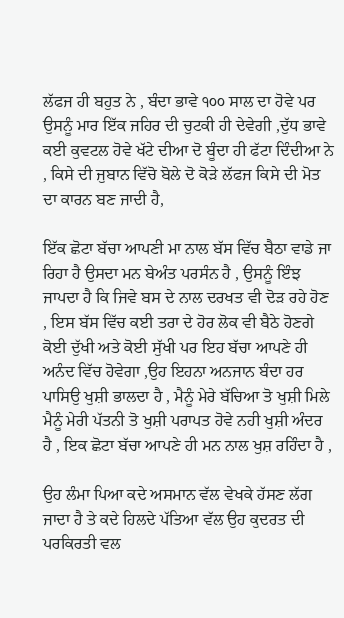ਲੱਫਜ ਹੀ ਬਹੁਤ ਨੇ , ਬੰਦਾ ਭਾਵੇ ੧੦੦ ਸਾਲ ਦਾ ਹੋਵੇ ਪਰ ਉਸਨੂੰ ਮਾਰ ਇੱਕ ਜਹਿਰ ਦੀ ਚੁਟਕੀ ਹੀ ਦੇਵੇਗੀ ,ਦੁੱਧ ਭਾਵੇ ਕਈ ਕੁਵਟਲ ਹੋਵੇ ਖੱਟੇ ਦੀਆ ਦੋ ਬੂੰਦਾ ਹੀ ਫੱਟਾ ਦਿੰਦੀਆ ਨੇ , ਕਿਸੇ ਦੀ ਜੁਬਾਨ ਵਿੱਚੋ ਬੋਲੇ ਦੋ ਕੋੜੇ ਲੱਫਜ ਕਿਸੇ ਦੀ ਮੋਤ ਦਾ ਕਾਰਨ ਬਣ ਜਾਦੀ ਹੈ,

ਇੱਕ ਛੋਟਾ ਬੱਚਾ ਆਪਣੀ ਮਾ ਨਾਲ ਬੱਸ ਵਿੱਚ ਬੈਠਾ ਵਾਡੇ ਜਾ ਰਿਹਾ ਹੈ ਉਸਦਾ ਮਨ ਬੇਅੰਤ ਪਰਸੰਨ ਹੈ , ਉਸਨੂੰ ਇੰਝ ਜਾਪਦਾ ਹੈ ਕਿ ਜਿਵੇ ਬਸ ਦੇ ਨਾਲ ਦਰਖਤ ਵੀ ਦੋੜ ਰਹੇ ਹੋਣ , ਇਸ ਬੱਸ ਵਿੱਚ ਕਈ ਤਰਾ ਦੇ ਹੋਰ ਲੋਕ ਵੀ ਬੈਠੇ ਹੋਣਗੇ ਕੋਈ ਦੁੱਖੀ ਅਤੇ ਕੋਈ ਸੁੱਖੀ ਪਰ ਇਹ ਬੱਚਾ ਆਪਣੇ ਹੀ ਅਨੰਦ ਵਿੱਚ ਹੋਵੇਗਾ ,ਉਹ ਇਹਨਾ ਅਨਜਾਨ ਬੰਦਾ ਹਰ ਪਾਸਿਉ ਖੁਸ਼ੀ ਭਾਲਦਾ ਹੈ , ਮੈਨੂੰ ਮੇਰੇ ਬੱਚਿਆ ਤੋ ਖੁਸ਼ੀ ਮਿਲੇ ਮੈਨੂੰ ਮੇਰੀ ਪੱਤਨੀ ਤੋ ਖੁਸ਼ੀ ਪਰਾਪਤ ਹੋਵੇ ਨਹੀ ਖੁਸ਼ੀ ਅੰਦਰ ਹੈ , ਇਕ ਛੋਟਾ ਬੱਚਾ ਆਪਣੇ ਹੀ ਮਨ ਨਾਲ ਖੁਸ਼ ਰਹਿੰਦਾ ਹੈ ,

ਉਹ ਲੰਮਾ ਪਿਆ ਕਦੇ ਅਸਮਾਨ ਵੱਲ ਵੇਖਕੇ ਹੱਸਣ ਲੱਗ ਜਾਦਾ ਹੈ ਤੇ ਕਦੇ ਹਿਲਦੇ ਪੱਤਿਆ ਵੱਲ ਉਹ ਕੁਦਰਤ ਦੀ ਪਰਕਿਰਤੀ ਵਲ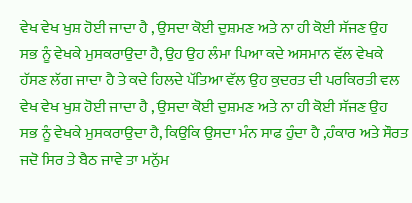ਵੇਖ ਵੇਖ ਖੁਸ਼ ਹੋਈ ਜਾਦਾ ਹੈ , ਉਸਦਾ ਕੋਈ ਦੁਸ਼ਮਣ ਅਤੇ ਨਾ ਹੀ ਕੋਈ ਸੱਜਣ ਉਹ ਸਭ ਨੂੰ ਵੇਖਕੇ ਮੁਸਕਰਾਉਦਾ ਹੈ, ਉਹ ਉਹ ਲੰਮਾ ਪਿਆ ਕਦੇ ਅਸਮਾਨ ਵੱਲ ਵੇਖਕੇ ਹੱਸਣ ਲੱਗ ਜਾਦਾ ਹੈ ਤੇ ਕਦੇ ਹਿਲਦੇ ਪੱਤਿਆ ਵੱਲ ਉਹ ਕੁਦਰਤ ਦੀ ਪਰਕਿਰਤੀ ਵਲ ਵੇਖ ਵੇਖ ਖੁਸ਼ ਹੋਈ ਜਾਦਾ ਹੈ , ਉਸਦਾ ਕੋਈ ਦੁਸ਼ਮਣ ਅਤੇ ਨਾ ਹੀ ਕੋਈ ਸੱਜਣ ਉਹ ਸਭ ਨੂੰ ਵੇਖਕੇ ਮੁਸਕਰਾਉਦਾ ਹੈ, ਕਿਉਕਿ ਉਸਦਾ ਮੰਨ ਸਾਫ ਹੁੰਦਾ ਹੈ ,ਹੰਕਾਰ ਅਤੇ ਸੌਰਤ ਜਦੋ ਸਿਰ ਤੇ ਬੈਠ ਜਾਵੇ ਤਾ ਮਨੁੱਮ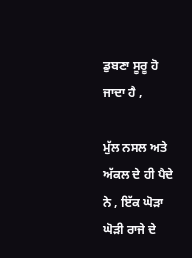ਡੁਬਣਾ ਸੂਰੂ ਹੋ ਜਾਦਾ ਹੈ ,

ਮੁੱਲ ਨਸਲ ਅਤੇ ਅੱਕਲ ਦੇ ਹੀ ਪੈਦੇ ਨੇ , ਇੱਕ ਘੋੜਾ ਘੋੜੀ ਰਾਜੇ ਦੇ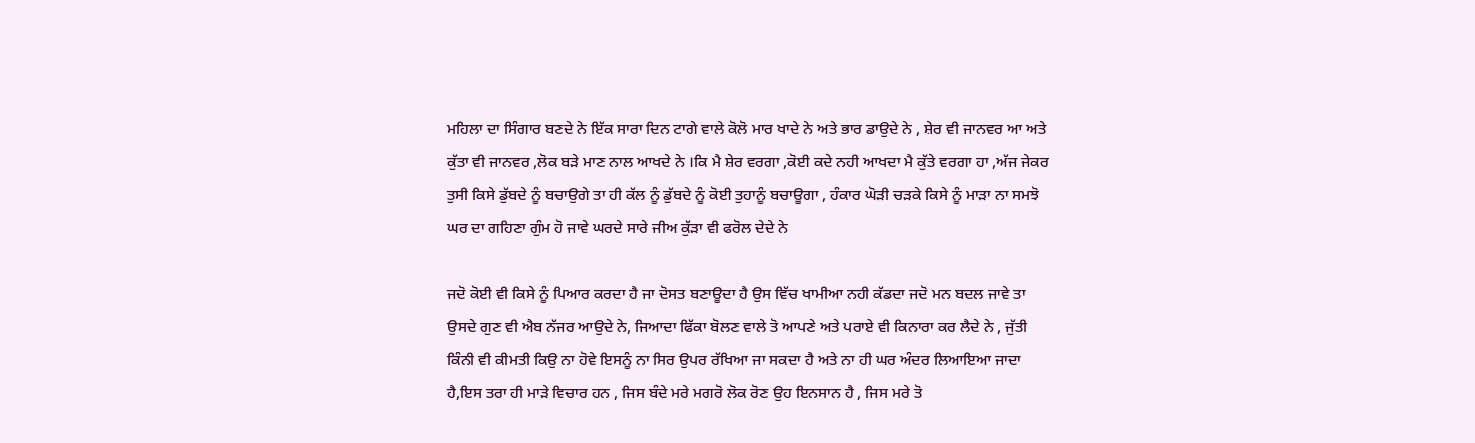ਮਹਿਲਾ ਦਾ ਸਿੰਗਾਰ ਬਣਦੇ ਨੇ ਇੱਕ ਸਾਰਾ ਦਿਨ ਟਾਗੇ ਵਾਲੇ ਕੋਲੋ ਮਾਰ ਖਾਦੇ ਨੇ ਅਤੇ ਭਾਰ ਡਾਉਦੇ ਨੇ , ਸ਼ੇਰ ਵੀ ਜਾਨਵਰ ਆ ਅਤੇ ਕੁੱਤਾ ਵੀ ਜਾਨਵਰ ,ਲੋਕ ਬੜੇ ਮਾਣ ਨਾਲ ਆਖਦੇ ਨੇ ।ਕਿ ਮੈ ਸ਼ੇਰ ਵਰਗਾ ,ਕੋਈ ਕਦੇ ਨਹੀ ਆਖਦਾ ਮੈ ਕੁੱਤੇ ਵਰਗਾ ਹਾ ,ਅੱਜ ਜੇਕਰ ਤੁਸੀ ਕਿਸੇ ਡੁੱਬਦੇ ਨੂੰ ਬਚਾਉਗੇ ਤਾ ਹੀ ਕੱਲ ਨੂੰ ਡੁੱਬਦੇ ਨੂੰ ਕੋਈ ਤੁਹਾਨੂੰ ਬਚਾਊਗਾ , ਹੰਕਾਰ ਘੋੜੀ ਚੜਕੇ ਕਿਸੇ ਨੂੰ ਮਾੜਾ ਨਾ ਸਮਝੋ ਘਰ ਦਾ ਗਹਿਣਾ ਗੁੰਮ ਹੋ ਜਾਵੇ ਘਰਦੇ ਸਾਰੇ ਜੀਅ ਕੁੱੜਾ ਵੀ ਫਰੋਲ ਦੇਦੇ ਨੇ

ਜਦੋ ਕੋਈ ਵੀ ਕਿਸੇ ਨੂੰ ਪਿਆਰ ਕਰਦਾ ਹੈ ਜਾ ਦੋਸਤ ਬਣਾਊਦਾ ਹੈ ਉਸ ਵਿੱਚ ਖਾਮੀਆ ਨਹੀ ਕੱਡਦਾ ਜਦੋ ਮਨ ਬਦਲ ਜਾਵੇ ਤਾ ਉਸਦੇ ਗੁਣ ਵੀ ਐਬ ਨੱਜਰ ਆਉਦੇ ਨੇ, ਜਿਆਦਾ ਫਿੱਕਾ ਬੋਲਣ ਵਾਲੇ ਤੋ ਆਪਣੇ ਅਤੇ ਪਰਾਏ ਵੀ ਕਿਨਾਰਾ ਕਰ ਲੈਦੇ ਨੇ , ਜੁੱਤੀ ਕਿੰਨੀ ਵੀ ਕੀਮਤੀ ਕਿਉ ਨਾ ਹੋਵੇ ਇਸਨੂੰ ਨਾ ਸਿਰ ਉਪਰ ਰੱਖਿਆ ਜਾ ਸਕਦਾ ਹੈ ਅਤੇ ਨਾ ਹੀ ਘਰ ਅੰਦਰ ਲਿਆਇਆ ਜਾਦਾ ਹੈ,ਇਸ ਤਰਾ ਹੀ ਮਾੜੇ ਵਿਚਾਰ ਹਨ , ਜਿਸ ਬੰਦੇ ਮਰੇ ਮਗਰੋ ਲੋਕ ਰੋਣ ਉਹ ਇਨਸਾਨ ਹੈ , ਜਿਸ ਮਰੇ ਤੋ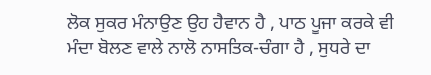ਲੋਕ ਸੁਕਰ ਮੰਨਾਉਣ ਉਹ ਹੈਵਾਨ ਹੈ , ਪਾਠ ਪੂਜਾ ਕਰਕੇ ਵੀ ਮੰਦਾ ਬੋਲਣ ਵਾਲੇ ਨਾਲੋ ਨਾਸਤਿਕ-ਚੰਗਾ ਹੈ , ਸੁਧਰੇ ਦਾ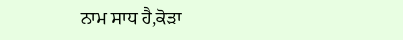ਨਾਮ ਸਾਧ ਹੈ,ਕੋੜਾ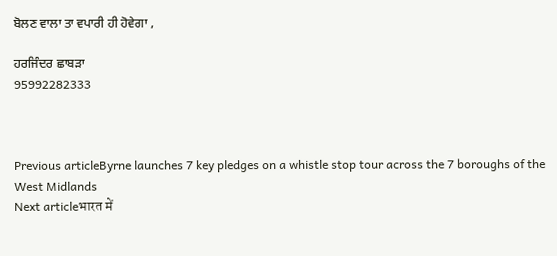ਬੋਲਣ ਵਾਲਾ ਤਾ ਵਪਾਰੀ ਹੀ ਹੋਵੇਗਾ ,

ਹਰਜਿੰਦਰ ਛਾਬੜਾ
95992282333



Previous articleByrne launches 7 key pledges on a whistle stop tour across the 7 boroughs of the West Midlands
Next articleभारत में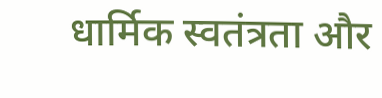धार्मिक स्वतंत्रता और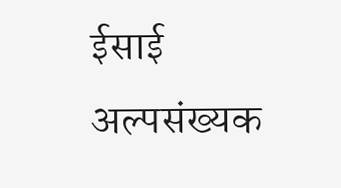ईसाई अल्पसंख्यक